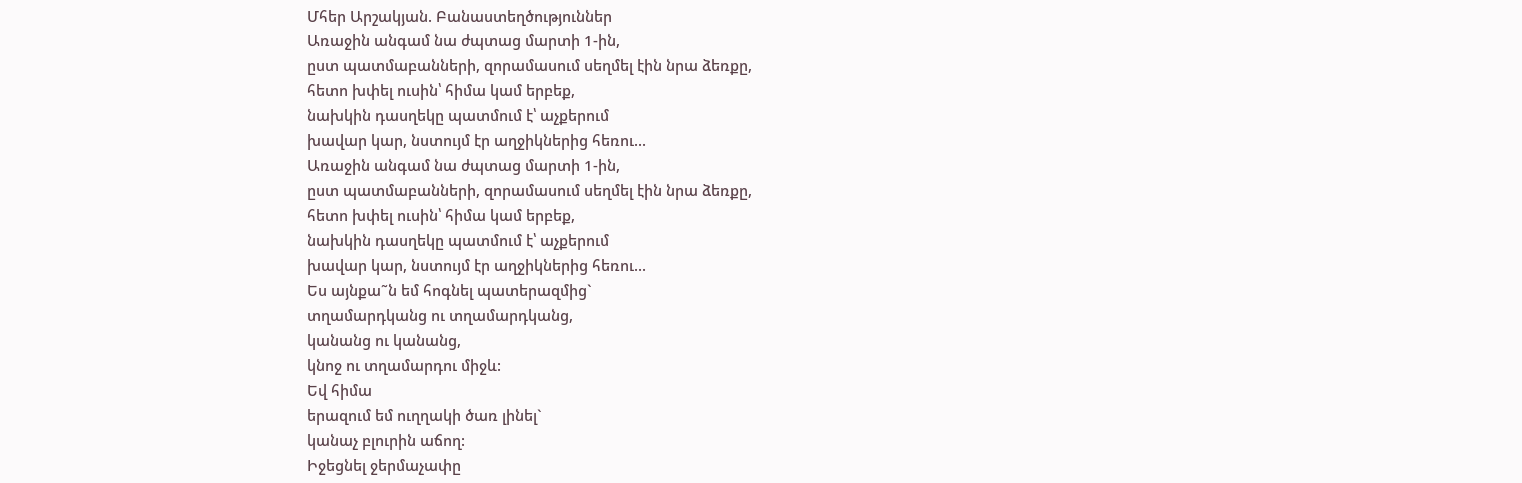Մհեր Արշակյան. Բանաստեղծություններ
Առաջին անգամ նա ժպտաց մարտի 1-ին,
ըստ պատմաբանների, զորամասում սեղմել էին նրա ձեռքը,
հետո խփել ուսին՝ հիմա կամ երբեք,
նախկին դասղեկը պատմում է՝ աչքերում
խավար կար, նստույմ էր աղջիկներից հեռու...
Առաջին անգամ նա ժպտաց մարտի 1-ին,
ըստ պատմաբանների, զորամասում սեղմել էին նրա ձեռքը,
հետո խփել ուսին՝ հիմա կամ երբեք,
նախկին դասղեկը պատմում է՝ աչքերում
խավար կար, նստույմ էր աղջիկներից հեռու...
Ես այնքա˜ն եմ հոգնել պատերազմից`
տղամարդկանց ու տղամարդկանց,
կանանց ու կանանց,
կնոջ ու տղամարդու միջև:
Եվ հիմա
երազում եմ ուղղակի ծառ լինել`
կանաչ բլուրին աճող:
Իջեցնել ջերմաչափը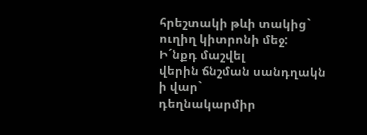հրեշտակի թևի տակից`
ուղիղ կիտրոնի մեջ:
Ի´նքդ մաշվել
վերին ճնշման սանդղակն
ի վար`
դեղնակարմիր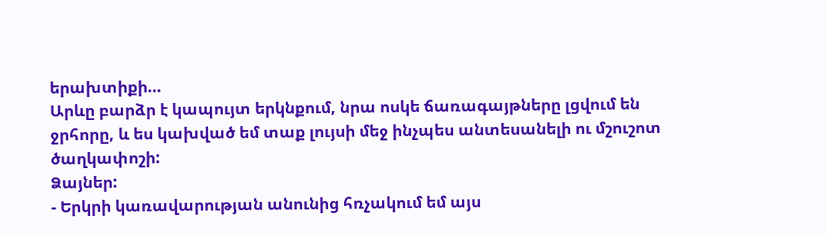երախտիքի…
Արևը բարձր է կապույտ երկնքում, նրա ոսկե ճառագայթները լցվում են ջրհորը, և ես կախված եմ տաք լույսի մեջ ինչպես անտեսանելի ու մշուշոտ ծաղկափոշի:
Ձայներ:
- Երկրի կառավարության անունից հռչակում եմ այս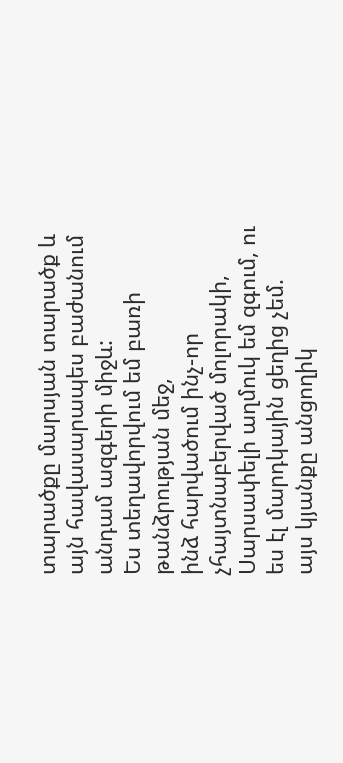տարածքը մարսյան տարածք և այն հավասարապես բաժանում անդամ ազգերի միջև:
Ես տեղավորվում եմ բառի թանձրության մեջ,
ինձ հարվածում ինչ-որ չհայտնաբերված մոլորակի,
Սարսափելի աղմուկ եմ զգում, ու ես էլ մարդկային ցեղից չեմ.
այս կյանքը անցողիկ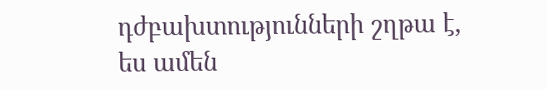դժբախտությունների շղթա է,
ես ամեն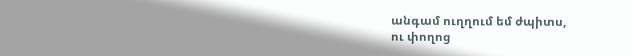անգամ ուղղում եմ ժպիտս,
ու փողոց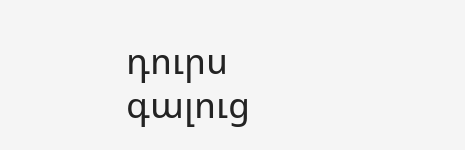դուրս գալուց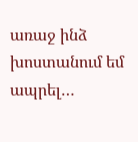առաջ ինձ խոստանում եմ ապրել…